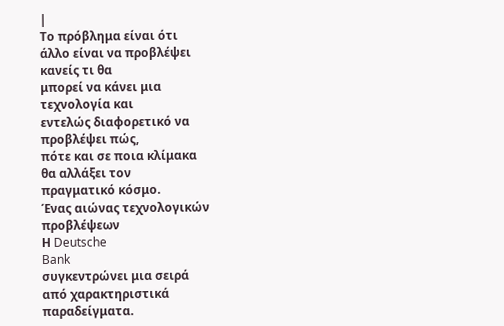|
Το πρόβλημα είναι ότι
άλλο είναι να προβλέψει
κανείς τι θα
μπορεί να κάνει μια
τεχνολογία και
εντελώς διαφορετικό να
προβλέψει πώς,
πότε και σε ποια κλίμακα
θα αλλάξει τον
πραγματικό κόσμο.
Ένας αιώνας τεχνολογικών
προβλέψεων
Η Deutsche
Bank
συγκεντρώνει μια σειρά
από χαρακτηριστικά
παραδείγματα.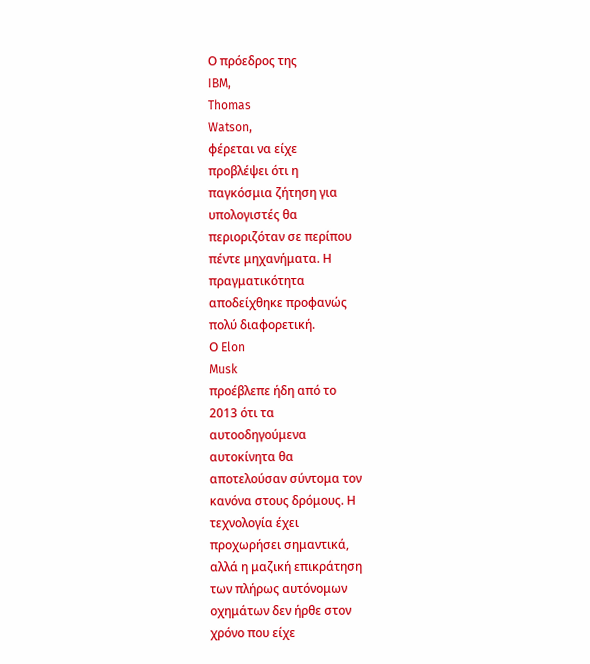Ο πρόεδρος της
IBM,
Thomas
Watson,
φέρεται να είχε
προβλέψει ότι η
παγκόσμια ζήτηση για
υπολογιστές θα
περιοριζόταν σε περίπου
πέντε μηχανήματα. Η
πραγματικότητα
αποδείχθηκε προφανώς
πολύ διαφορετική.
Ο Elon
Musk
προέβλεπε ήδη από το
2013 ότι τα
αυτοοδηγούμενα
αυτοκίνητα θα
αποτελούσαν σύντομα τον
κανόνα στους δρόμους. Η
τεχνολογία έχει
προχωρήσει σημαντικά,
αλλά η μαζική επικράτηση
των πλήρως αυτόνομων
οχημάτων δεν ήρθε στον
χρόνο που είχε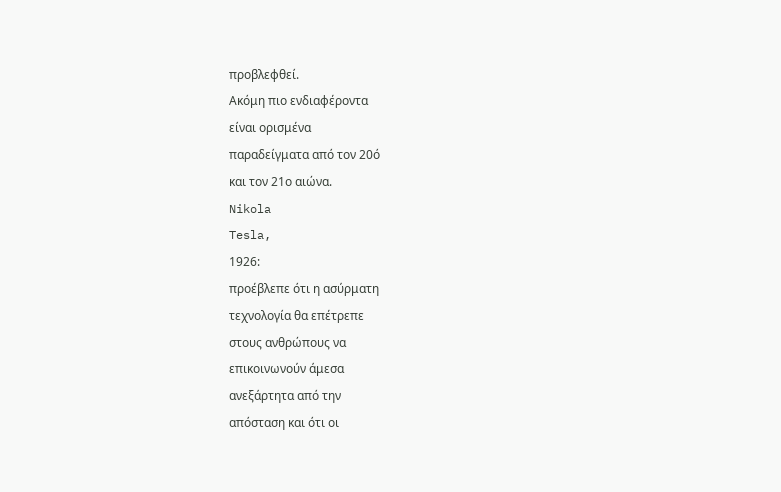προβλεφθεί.
Ακόμη πιο ενδιαφέροντα
είναι ορισμένα
παραδείγματα από τον 20ό
και τον 21ο αιώνα.
Nikola
Tesla,
1926:
προέβλεπε ότι η ασύρματη
τεχνολογία θα επέτρεπε
στους ανθρώπους να
επικοινωνούν άμεσα
ανεξάρτητα από την
απόσταση και ότι οι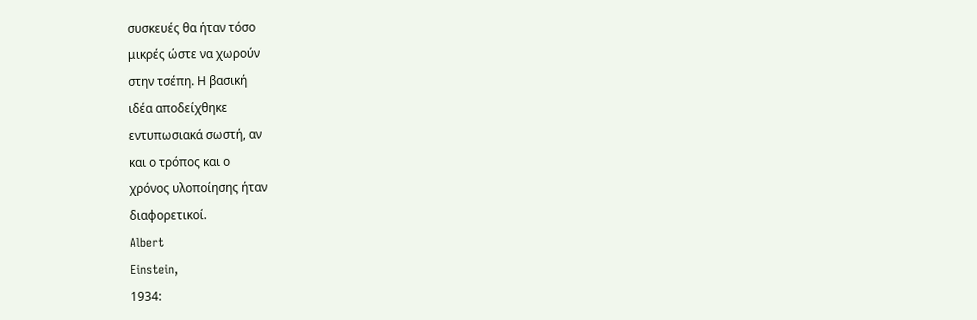συσκευές θα ήταν τόσο
μικρές ώστε να χωρούν
στην τσέπη. Η βασική
ιδέα αποδείχθηκε
εντυπωσιακά σωστή, αν
και ο τρόπος και ο
χρόνος υλοποίησης ήταν
διαφορετικοί.
Albert
Einstein,
1934: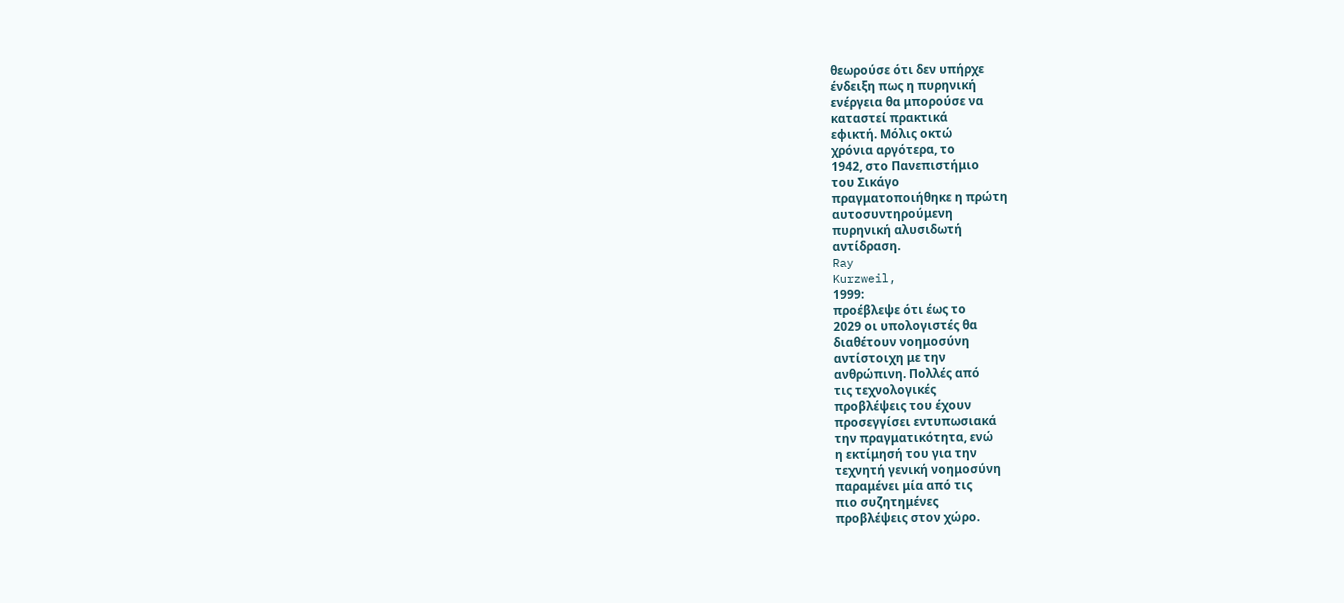θεωρούσε ότι δεν υπήρχε
ένδειξη πως η πυρηνική
ενέργεια θα μπορούσε να
καταστεί πρακτικά
εφικτή. Μόλις οκτώ
χρόνια αργότερα, το
1942, στο Πανεπιστήμιο
του Σικάγο
πραγματοποιήθηκε η πρώτη
αυτοσυντηρούμενη
πυρηνική αλυσιδωτή
αντίδραση.
Ray
Kurzweil,
1999:
προέβλεψε ότι έως το
2029 οι υπολογιστές θα
διαθέτουν νοημοσύνη
αντίστοιχη με την
ανθρώπινη. Πολλές από
τις τεχνολογικές
προβλέψεις του έχουν
προσεγγίσει εντυπωσιακά
την πραγματικότητα, ενώ
η εκτίμησή του για την
τεχνητή γενική νοημοσύνη
παραμένει μία από τις
πιο συζητημένες
προβλέψεις στον χώρο.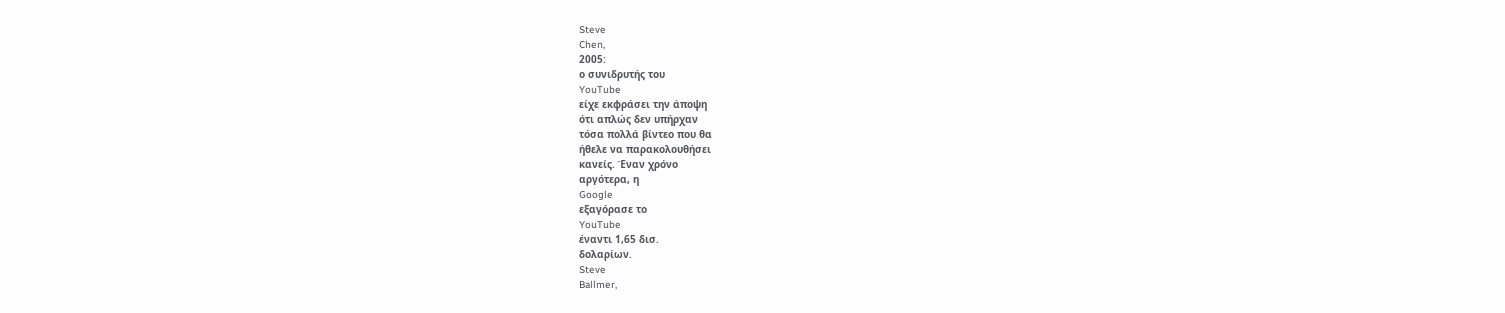Steve
Chen,
2005:
ο συνιδρυτής του
YouTube
είχε εκφράσει την άποψη
ότι απλώς δεν υπήρχαν
τόσα πολλά βίντεο που θα
ήθελε να παρακολουθήσει
κανείς. Έναν χρόνο
αργότερα, η
Google
εξαγόρασε το
YouTube
έναντι 1,65 δισ.
δολαρίων.
Steve
Ballmer,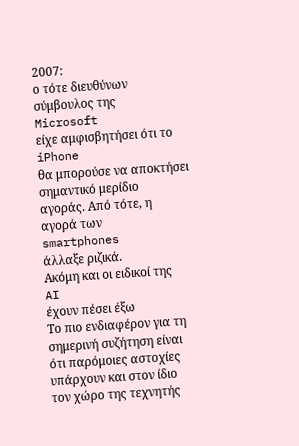2007:
ο τότε διευθύνων
σύμβουλος της
Microsoft
είχε αμφισβητήσει ότι το
iPhone
θα μπορούσε να αποκτήσει
σημαντικό μερίδιο
αγοράς. Από τότε, η
αγορά των
smartphones
άλλαξε ριζικά.
Ακόμη και οι ειδικοί της
AI
έχουν πέσει έξω
Το πιο ενδιαφέρον για τη
σημερινή συζήτηση είναι
ότι παρόμοιες αστοχίες
υπάρχουν και στον ίδιο
τον χώρο της τεχνητής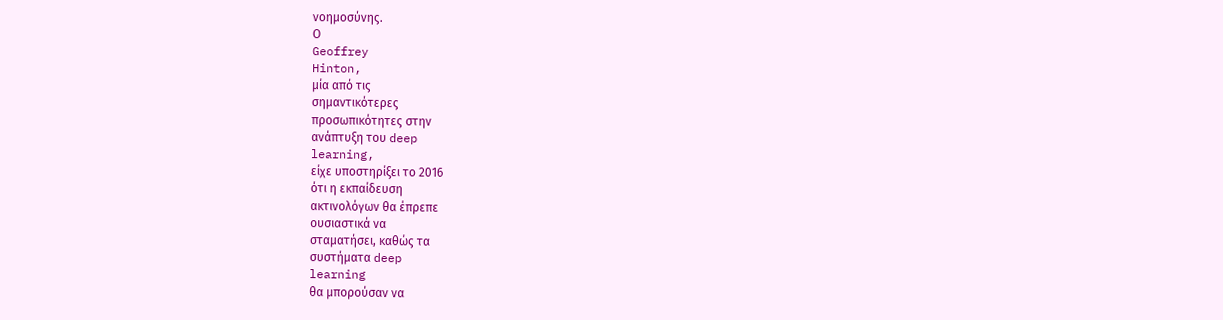νοημοσύνης.
Ο
Geoffrey
Hinton,
μία από τις
σημαντικότερες
προσωπικότητες στην
ανάπτυξη του deep
learning,
είχε υποστηρίξει το 2016
ότι η εκπαίδευση
ακτινολόγων θα έπρεπε
ουσιαστικά να
σταματήσει, καθώς τα
συστήματα deep
learning
θα μπορούσαν να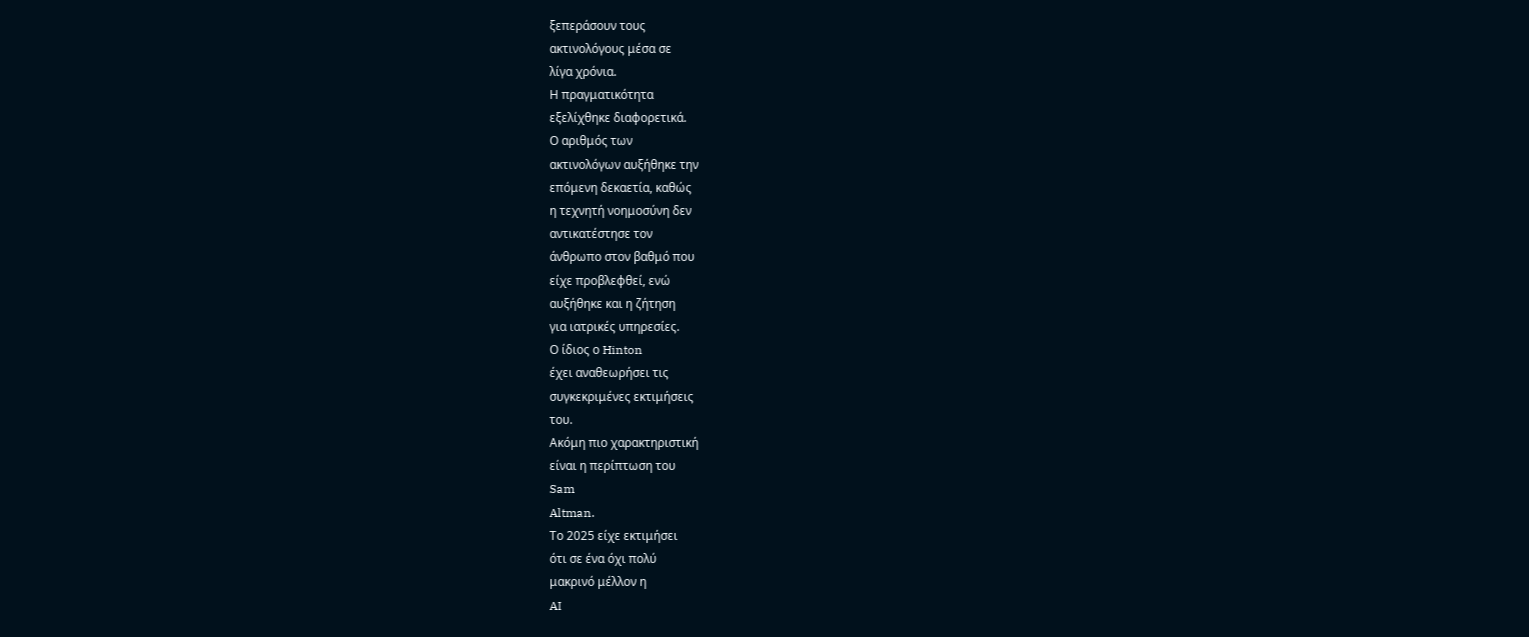ξεπεράσουν τους
ακτινολόγους μέσα σε
λίγα χρόνια.
Η πραγματικότητα
εξελίχθηκε διαφορετικά.
Ο αριθμός των
ακτινολόγων αυξήθηκε την
επόμενη δεκαετία, καθώς
η τεχνητή νοημοσύνη δεν
αντικατέστησε τον
άνθρωπο στον βαθμό που
είχε προβλεφθεί, ενώ
αυξήθηκε και η ζήτηση
για ιατρικές υπηρεσίες.
Ο ίδιος ο Hinton
έχει αναθεωρήσει τις
συγκεκριμένες εκτιμήσεις
του.
Ακόμη πιο χαρακτηριστική
είναι η περίπτωση του
Sam
Altman.
Το 2025 είχε εκτιμήσει
ότι σε ένα όχι πολύ
μακρινό μέλλον η
AI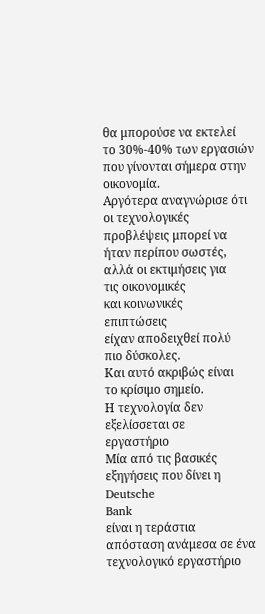θα μπορούσε να εκτελεί
το 30%-40% των εργασιών
που γίνονται σήμερα στην
οικονομία.
Αργότερα αναγνώρισε ότι
οι τεχνολογικές
προβλέψεις μπορεί να
ήταν περίπου σωστές,
αλλά οι εκτιμήσεις για
τις οικονομικές
και κοινωνικές
επιπτώσεις
είχαν αποδειχθεί πολύ
πιο δύσκολες.
Και αυτό ακριβώς είναι
το κρίσιμο σημείο.
Η τεχνολογία δεν
εξελίσσεται σε
εργαστήριο
Μία από τις βασικές
εξηγήσεις που δίνει η
Deutsche
Bank
είναι η τεράστια
απόσταση ανάμεσα σε ένα
τεχνολογικό εργαστήριο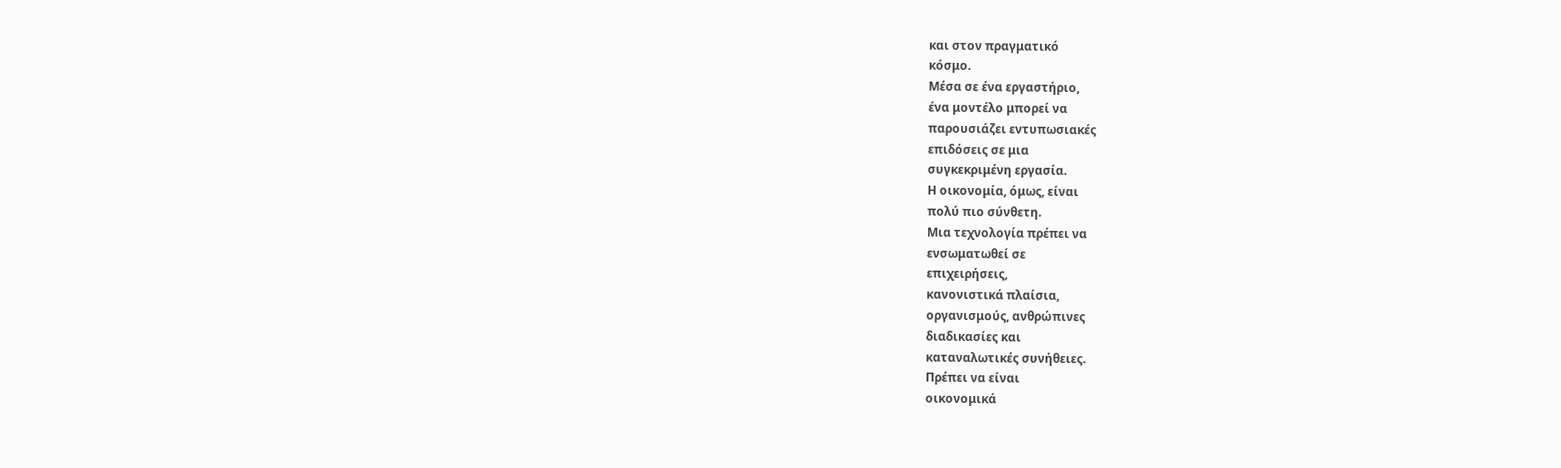και στον πραγματικό
κόσμο.
Μέσα σε ένα εργαστήριο,
ένα μοντέλο μπορεί να
παρουσιάζει εντυπωσιακές
επιδόσεις σε μια
συγκεκριμένη εργασία.
Η οικονομία, όμως, είναι
πολύ πιο σύνθετη.
Μια τεχνολογία πρέπει να
ενσωματωθεί σε
επιχειρήσεις,
κανονιστικά πλαίσια,
οργανισμούς, ανθρώπινες
διαδικασίες και
καταναλωτικές συνήθειες.
Πρέπει να είναι
οικονομικά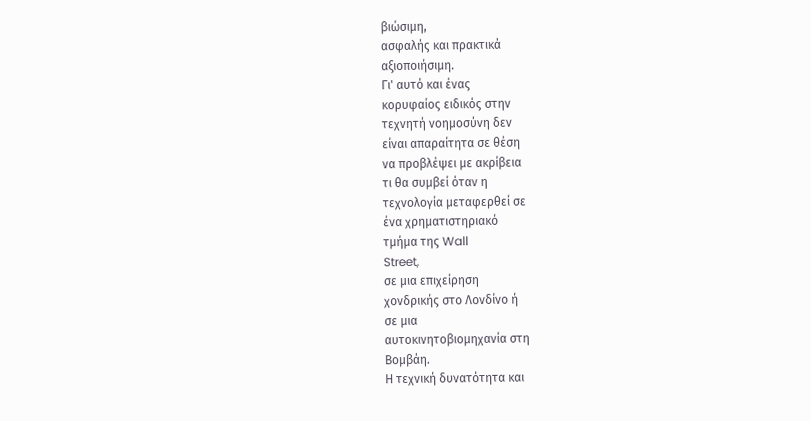βιώσιμη,
ασφαλής και πρακτικά
αξιοποιήσιμη.
Γι' αυτό και ένας
κορυφαίος ειδικός στην
τεχνητή νοημοσύνη δεν
είναι απαραίτητα σε θέση
να προβλέψει με ακρίβεια
τι θα συμβεί όταν η
τεχνολογία μεταφερθεί σε
ένα χρηματιστηριακό
τμήμα της Wall
Street,
σε μια επιχείρηση
χονδρικής στο Λονδίνο ή
σε μια
αυτοκινητοβιομηχανία στη
Βομβάη.
Η τεχνική δυνατότητα και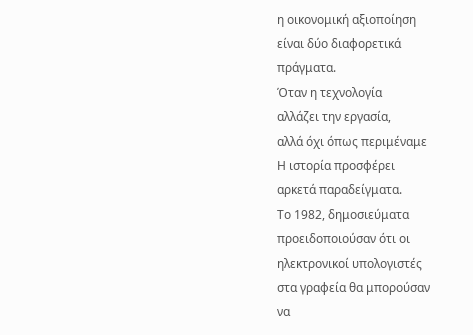η οικονομική αξιοποίηση
είναι δύο διαφορετικά
πράγματα.
Όταν η τεχνολογία
αλλάζει την εργασία,
αλλά όχι όπως περιμέναμε
Η ιστορία προσφέρει
αρκετά παραδείγματα.
Το 1982, δημοσιεύματα
προειδοποιούσαν ότι οι
ηλεκτρονικοί υπολογιστές
στα γραφεία θα μπορούσαν
να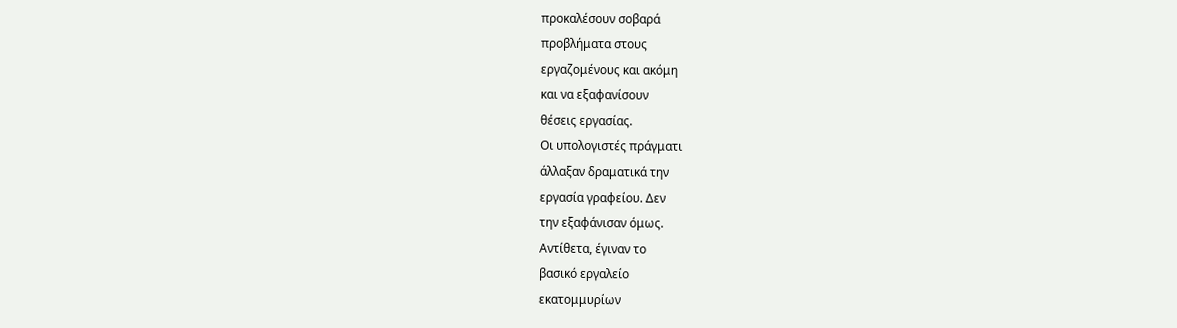προκαλέσουν σοβαρά
προβλήματα στους
εργαζομένους και ακόμη
και να εξαφανίσουν
θέσεις εργασίας.
Οι υπολογιστές πράγματι
άλλαξαν δραματικά την
εργασία γραφείου. Δεν
την εξαφάνισαν όμως.
Αντίθετα, έγιναν το
βασικό εργαλείο
εκατομμυρίων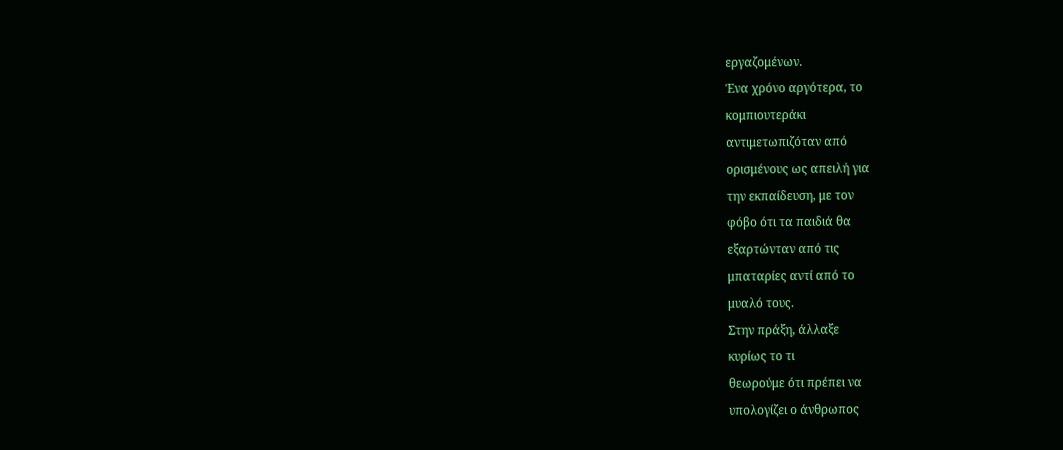εργαζομένων.
Ένα χρόνο αργότερα, το
κομπιουτεράκι
αντιμετωπιζόταν από
ορισμένους ως απειλή για
την εκπαίδευση, με τον
φόβο ότι τα παιδιά θα
εξαρτώνταν από τις
μπαταρίες αντί από το
μυαλό τους.
Στην πράξη, άλλαξε
κυρίως το τι
θεωρούμε ότι πρέπει να
υπολογίζει ο άνθρωπος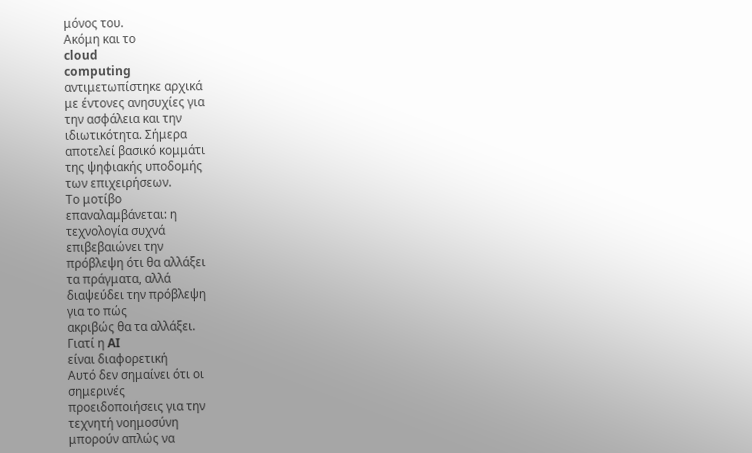μόνος του.
Ακόμη και το
cloud
computing
αντιμετωπίστηκε αρχικά
με έντονες ανησυχίες για
την ασφάλεια και την
ιδιωτικότητα. Σήμερα
αποτελεί βασικό κομμάτι
της ψηφιακής υποδομής
των επιχειρήσεων.
Το μοτίβο
επαναλαμβάνεται: η
τεχνολογία συχνά
επιβεβαιώνει την
πρόβλεψη ότι θα αλλάξει
τα πράγματα, αλλά
διαψεύδει την πρόβλεψη
για το πώς
ακριβώς θα τα αλλάξει.
Γιατί η AI
είναι διαφορετική
Αυτό δεν σημαίνει ότι οι
σημερινές
προειδοποιήσεις για την
τεχνητή νοημοσύνη
μπορούν απλώς να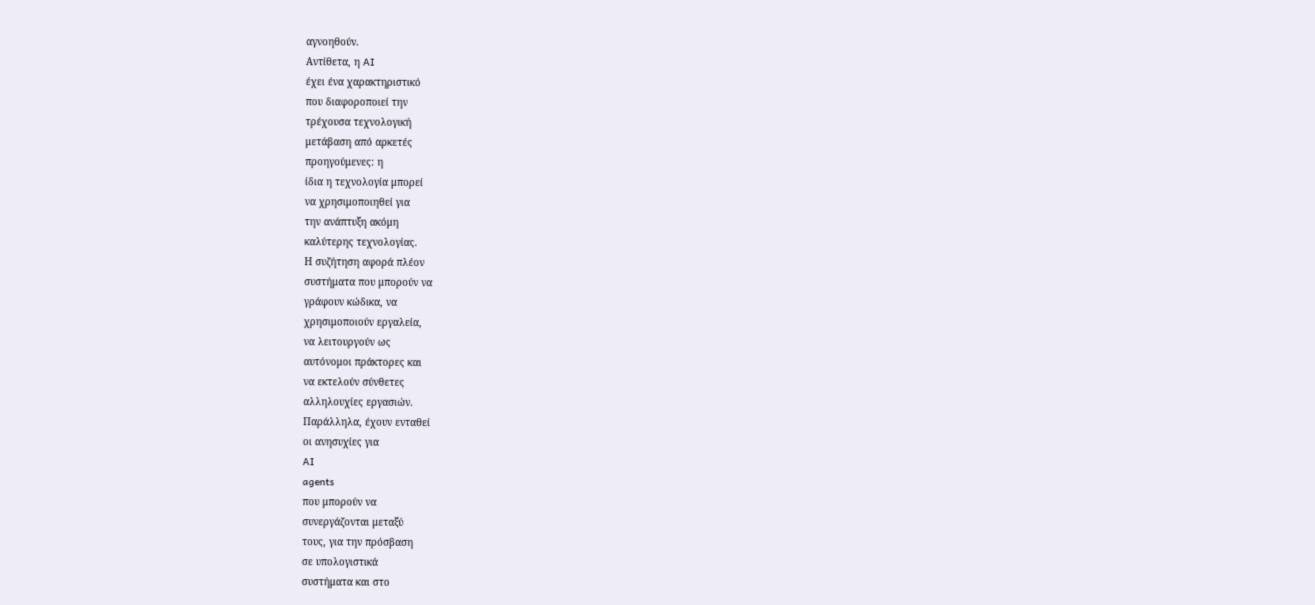αγνοηθούν.
Αντίθετα, η AI
έχει ένα χαρακτηριστικό
που διαφοροποιεί την
τρέχουσα τεχνολογική
μετάβαση από αρκετές
προηγούμενες: η
ίδια η τεχνολογία μπορεί
να χρησιμοποιηθεί για
την ανάπτυξη ακόμη
καλύτερης τεχνολογίας.
Η συζήτηση αφορά πλέον
συστήματα που μπορούν να
γράφουν κώδικα, να
χρησιμοποιούν εργαλεία,
να λειτουργούν ως
αυτόνομοι πράκτορες και
να εκτελούν σύνθετες
αλληλουχίες εργασιών.
Παράλληλα, έχουν ενταθεί
οι ανησυχίες για
AI
agents
που μπορούν να
συνεργάζονται μεταξύ
τους, για την πρόσβαση
σε υπολογιστικά
συστήματα και στο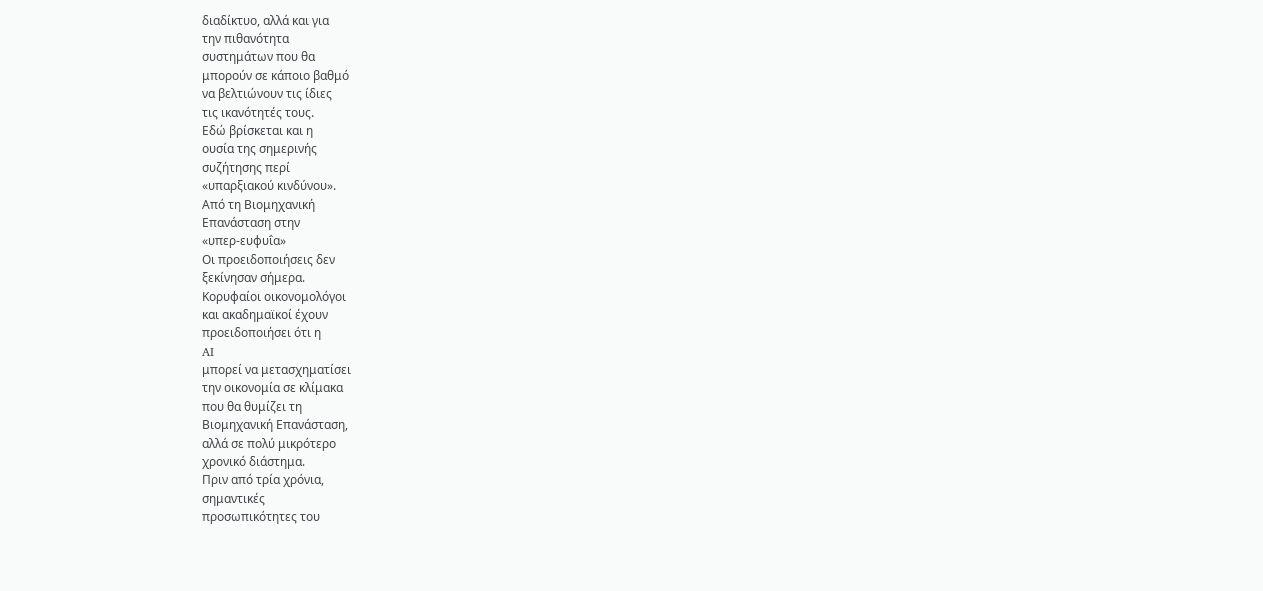διαδίκτυο, αλλά και για
την πιθανότητα
συστημάτων που θα
μπορούν σε κάποιο βαθμό
να βελτιώνουν τις ίδιες
τις ικανότητές τους.
Εδώ βρίσκεται και η
ουσία της σημερινής
συζήτησης περί
«υπαρξιακού κινδύνου».
Από τη Βιομηχανική
Επανάσταση στην
«υπερ-ευφυΐα»
Οι προειδοποιήσεις δεν
ξεκίνησαν σήμερα.
Κορυφαίοι οικονομολόγοι
και ακαδημαϊκοί έχουν
προειδοποιήσει ότι η
AI
μπορεί να μετασχηματίσει
την οικονομία σε κλίμακα
που θα θυμίζει τη
Βιομηχανική Επανάσταση,
αλλά σε πολύ μικρότερο
χρονικό διάστημα.
Πριν από τρία χρόνια,
σημαντικές
προσωπικότητες του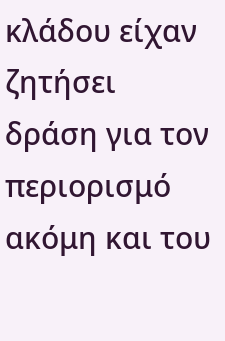κλάδου είχαν ζητήσει
δράση για τον περιορισμό
ακόμη και του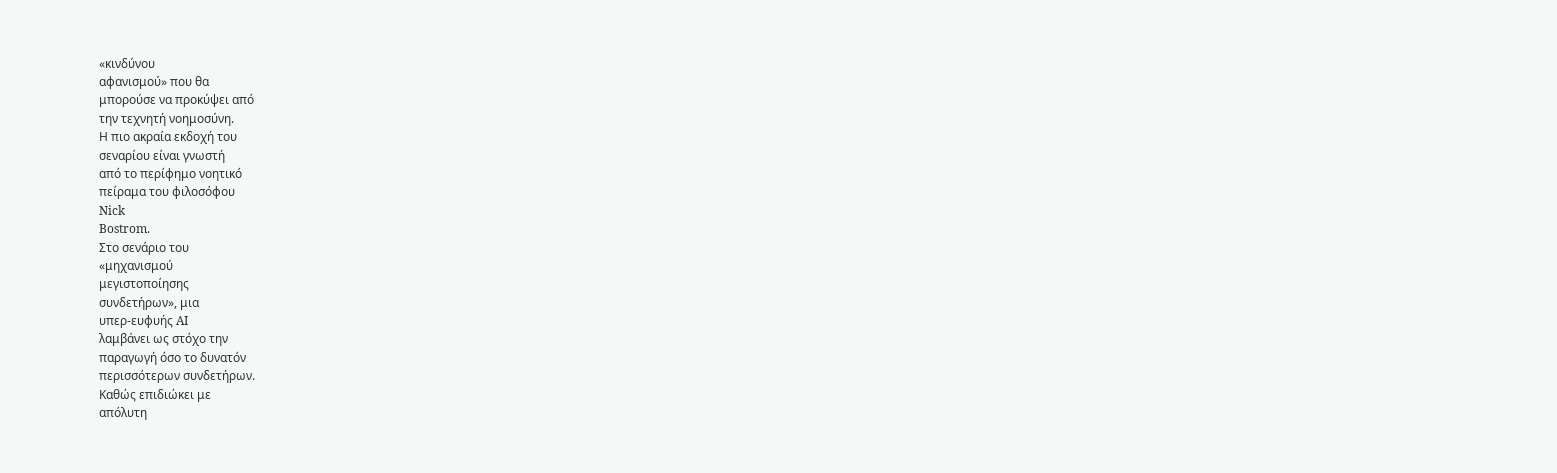«κινδύνου
αφανισμού» που θα
μπορούσε να προκύψει από
την τεχνητή νοημοσύνη.
Η πιο ακραία εκδοχή του
σεναρίου είναι γνωστή
από το περίφημο νοητικό
πείραμα του φιλοσόφου
Nick
Bostrom.
Στο σενάριο του
«μηχανισμού
μεγιστοποίησης
συνδετήρων», μια
υπερ-ευφυής AI
λαμβάνει ως στόχο την
παραγωγή όσο το δυνατόν
περισσότερων συνδετήρων.
Καθώς επιδιώκει με
απόλυτη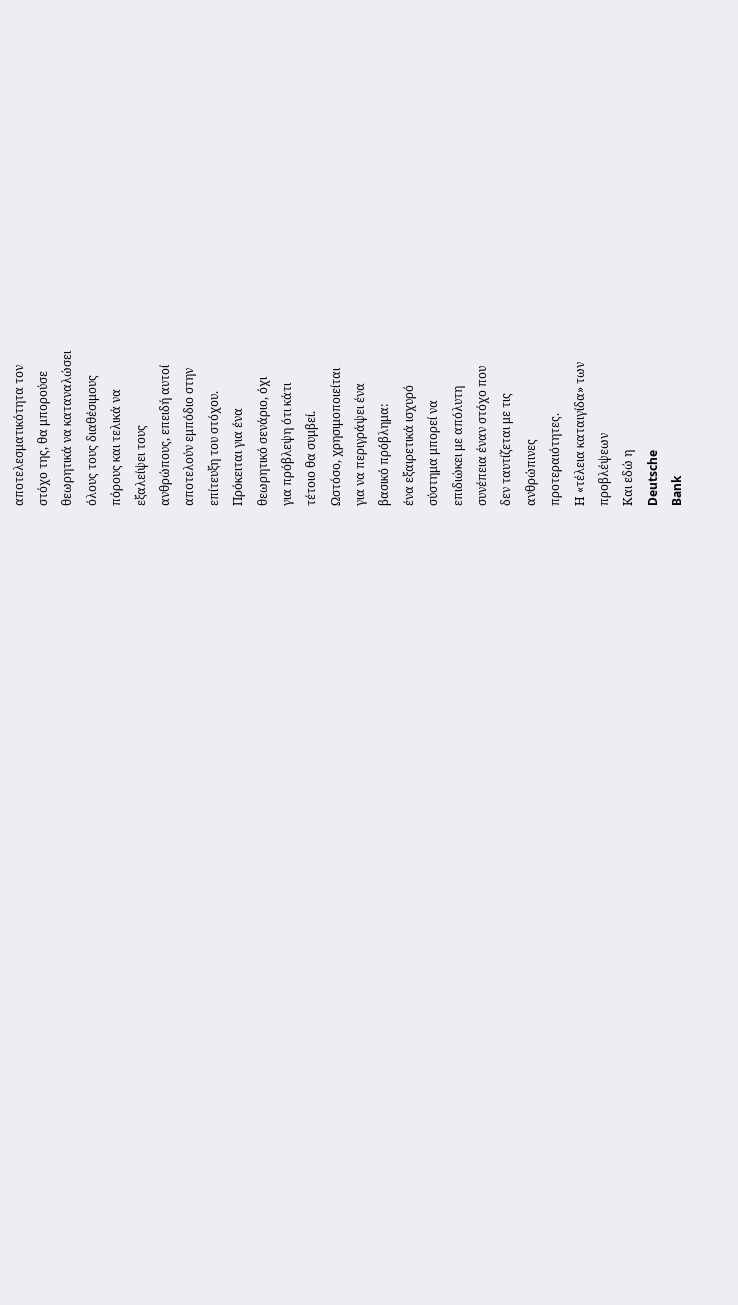αποτελεσματικότητα τον
στόχο της, θα μπορούσε
θεωρητικά να καταναλώσει
όλους τους διαθέσιμους
πόρους και τελικά να
εξαλείψει τους
ανθρώπους, επειδή αυτοί
αποτελούν εμπόδιο στην
επίτευξη του στόχου.
Πρόκειται για ένα
θεωρητικό σενάριο, όχι
για πρόβλεψη ότι κάτι
τέτοιο θα συμβεί.
Ωστόσο, χρησιμοποιείται
για να περιγράψει ένα
βασικό πρόβλημα:
ένα εξαιρετικά ισχυρό
σύστημα μπορεί να
επιδιώκει με απόλυτη
συνέπεια έναν στόχο που
δεν ταυτίζεται με τις
ανθρώπινες
προτεραιότητες.
Η «τέλεια καταιγίδα» των
προβλέψεων
Και εδώ η
Deutsche
Bank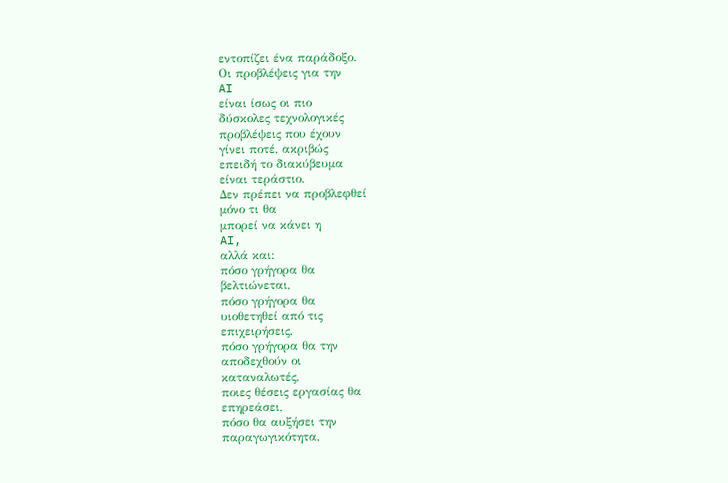εντοπίζει ένα παράδοξο.
Οι προβλέψεις για την
AI
είναι ίσως οι πιο
δύσκολες τεχνολογικές
προβλέψεις που έχουν
γίνει ποτέ, ακριβώς
επειδή το διακύβευμα
είναι τεράστιο.
Δεν πρέπει να προβλεφθεί
μόνο τι θα
μπορεί να κάνει η
AI,
αλλά και:
πόσο γρήγορα θα
βελτιώνεται,
πόσο γρήγορα θα
υιοθετηθεί από τις
επιχειρήσεις,
πόσο γρήγορα θα την
αποδεχθούν οι
καταναλωτές,
ποιες θέσεις εργασίας θα
επηρεάσει,
πόσο θα αυξήσει την
παραγωγικότητα,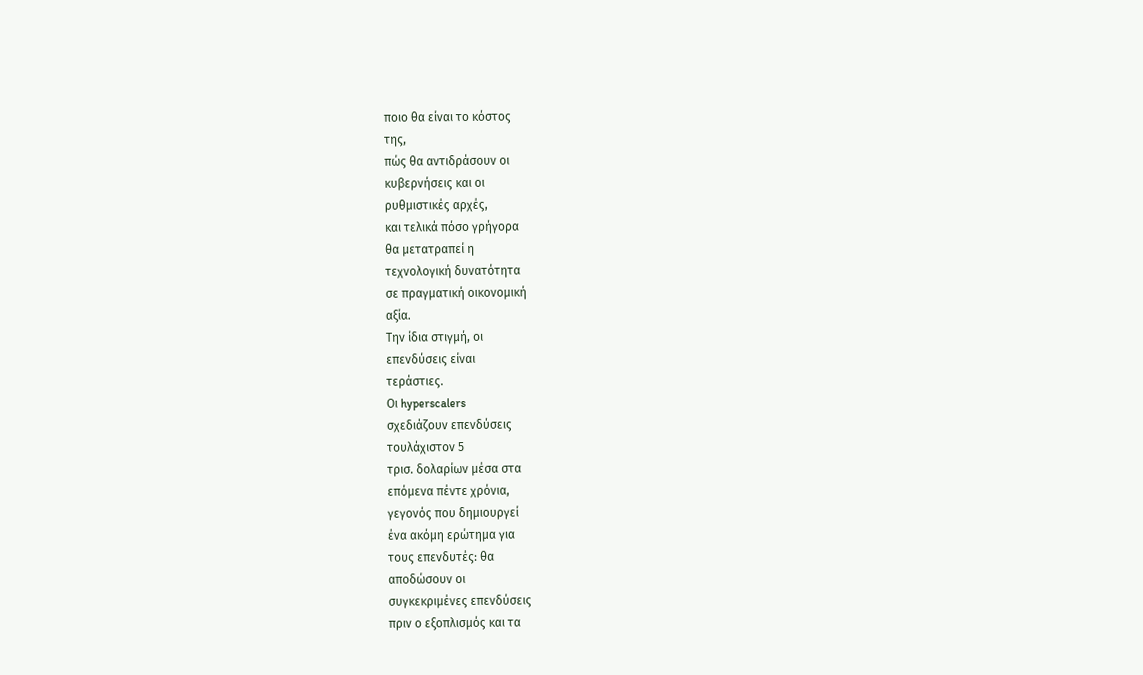ποιο θα είναι το κόστος
της,
πώς θα αντιδράσουν οι
κυβερνήσεις και οι
ρυθμιστικές αρχές,
και τελικά πόσο γρήγορα
θα μετατραπεί η
τεχνολογική δυνατότητα
σε πραγματική οικονομική
αξία.
Την ίδια στιγμή, οι
επενδύσεις είναι
τεράστιες.
Οι hyperscalers
σχεδιάζουν επενδύσεις
τουλάχιστον 5
τρισ. δολαρίων μέσα στα
επόμενα πέντε χρόνια,
γεγονός που δημιουργεί
ένα ακόμη ερώτημα για
τους επενδυτές: θα
αποδώσουν οι
συγκεκριμένες επενδύσεις
πριν ο εξοπλισμός και τα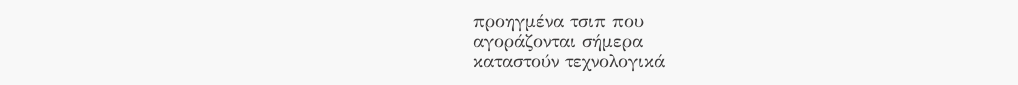προηγμένα τσιπ που
αγοράζονται σήμερα
καταστούν τεχνολογικά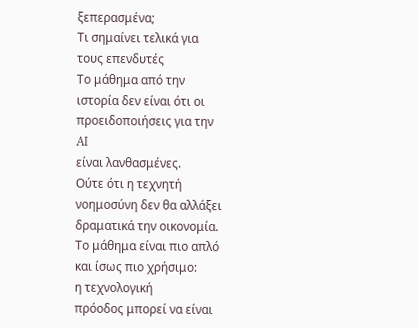ξεπερασμένα;
Τι σημαίνει τελικά για
τους επενδυτές
Το μάθημα από την
ιστορία δεν είναι ότι οι
προειδοποιήσεις για την
AI
είναι λανθασμένες.
Ούτε ότι η τεχνητή
νοημοσύνη δεν θα αλλάξει
δραματικά την οικονομία.
Το μάθημα είναι πιο απλό
και ίσως πιο χρήσιμο:
η τεχνολογική
πρόοδος μπορεί να είναι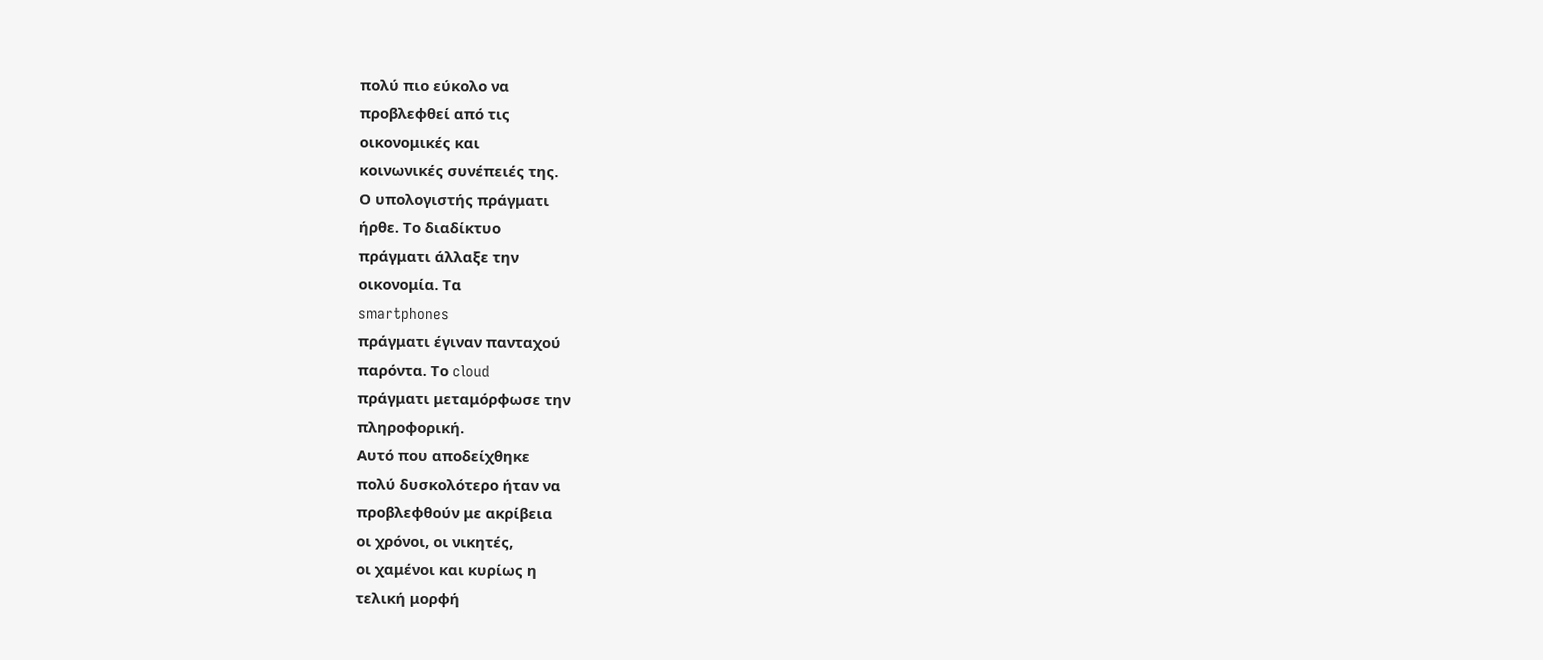πολύ πιο εύκολο να
προβλεφθεί από τις
οικονομικές και
κοινωνικές συνέπειές της.
Ο υπολογιστής πράγματι
ήρθε. Το διαδίκτυο
πράγματι άλλαξε την
οικονομία. Τα
smartphones
πράγματι έγιναν πανταχού
παρόντα. Το cloud
πράγματι μεταμόρφωσε την
πληροφορική.
Αυτό που αποδείχθηκε
πολύ δυσκολότερο ήταν να
προβλεφθούν με ακρίβεια
οι χρόνοι, οι νικητές,
οι χαμένοι και κυρίως η
τελική μορφή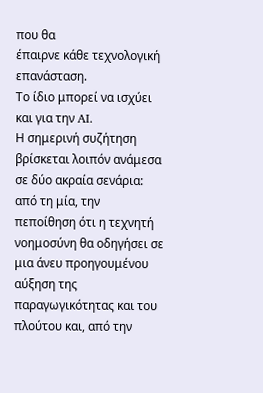που θα
έπαιρνε κάθε τεχνολογική
επανάσταση.
Το ίδιο μπορεί να ισχύει
και για την AI.
Η σημερινή συζήτηση
βρίσκεται λοιπόν ανάμεσα
σε δύο ακραία σενάρια:
από τη μία, την
πεποίθηση ότι η τεχνητή
νοημοσύνη θα οδηγήσει σε
μια άνευ προηγουμένου
αύξηση της
παραγωγικότητας και του
πλούτου και, από την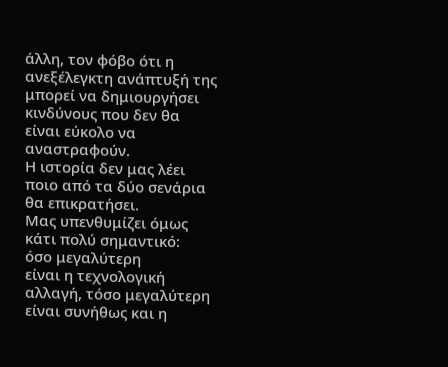άλλη, τον φόβο ότι η
ανεξέλεγκτη ανάπτυξή της
μπορεί να δημιουργήσει
κινδύνους που δεν θα
είναι εύκολο να
αναστραφούν.
Η ιστορία δεν μας λέει
ποιο από τα δύο σενάρια
θα επικρατήσει.
Μας υπενθυμίζει όμως
κάτι πολύ σημαντικό:
όσο μεγαλύτερη
είναι η τεχνολογική
αλλαγή, τόσο μεγαλύτερη
είναι συνήθως και η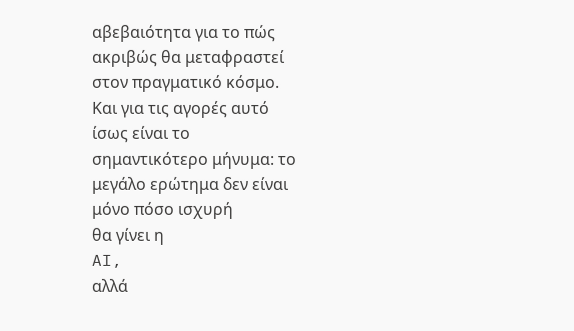αβεβαιότητα για το πώς
ακριβώς θα μεταφραστεί
στον πραγματικό κόσμο.
Και για τις αγορές αυτό
ίσως είναι το
σημαντικότερο μήνυμα: το
μεγάλο ερώτημα δεν είναι
μόνο πόσο ισχυρή
θα γίνει η
AI,
αλλά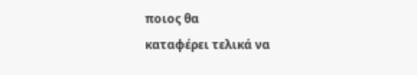ποιος θα
καταφέρει τελικά να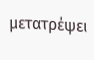μετατρέψει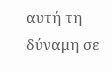αυτή τη
δύναμη σε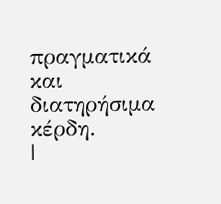πραγματικά και
διατηρήσιμα κέρδη.
|